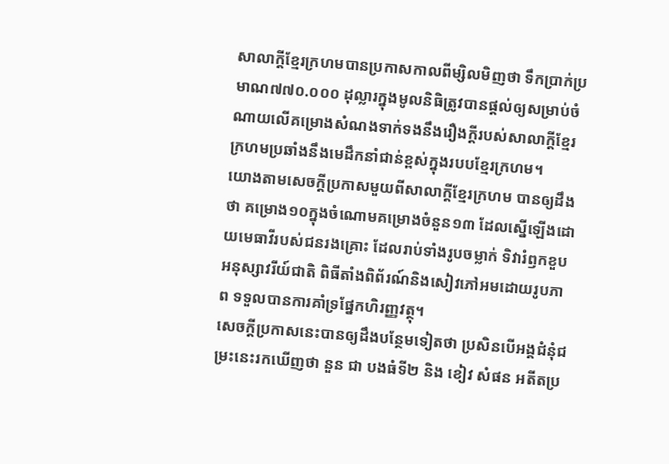សាលាក្តីខ្មែរក្រហមបានប្រកាសកាលពីម្សិលមិញថា ទឹកប្រាក់ប្រមាណ៧៧០.០០០ ដុល្លារក្នុងមូលនិធិត្រូវបានផ្តល់ឲ្យសម្រាប់ចំណាយលើគម្រោងសំណងទាក់ទងនឹងរឿងក្តីរបស់សាលាក្តីខ្មែរក្រហមប្រឆាំងនឹងមេដឹកនាំជាន់ខ្ពស់ក្នុងរបបខ្មែរក្រហម។
យោងតាមសេចក្តីប្រកាសមួយពីសាលាក្តីខ្មែរក្រហម បានឲ្យដឹងថា គម្រោង១០ក្នុងចំណោមគម្រោងចំនួន១៣ ដែលស្នើឡើងដោយមេធាវីរបស់ជនរងគ្រោះ ដែលរាប់ទាំងរូបចម្លាក់ ទិវារំឭកខួបអនុស្សាវរីយ៍ជាតិ ពិធីតាំងពិព័រណ៍និងសៀវភៅអមដោយរូបភាព ទទួលបានការគាំទ្រផ្នែកហិរញ្ញវត្ថុ។
សេចក្តីប្រកាសនេះបានឲ្យដឹងបន្ថែមទៀតថា ប្រសិនបើអង្គជំនុំជម្រះនេះរកឃើញថា នួន ជា បងធំទី២ និង ខៀវ សំផន អតីតប្រ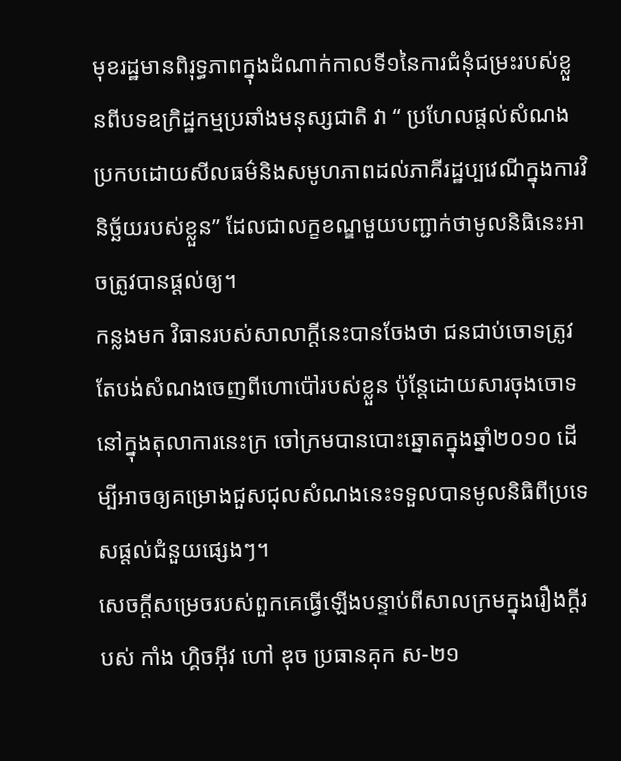មុខរដ្ឋមានពិរុទ្ធភាពក្នុងដំណាក់កាលទី១នៃការជំនុំជម្រះរបស់ខ្លួនពីបទឧក្រិដ្ឋកម្មប្រឆាំងមនុស្សជាតិ វា “ ប្រហែលផ្តល់សំណងប្រកបដោយសីលធម៌និងសមូហភាពដល់ភាគីរដ្ឋប្បវេណីក្នុងការវិនិច្ឆ័យរបស់ខ្លួន” ដែលជាលក្ខខណ្ឌមួយបញ្ជាក់ថាមូលនិធិនេះអាចត្រូវបានផ្តល់ឲ្យ។
កន្លងមក វិធានរបស់សាលាក្តីនេះបានចែងថា ជនជាប់ចោទត្រូវតែបង់សំណងចេញពីហោប៉ៅរបស់ខ្លួន ប៉ុន្តែដោយសារចុងចោទនៅក្នុងតុលាការនេះក្រ ចៅក្រមបានបោះឆ្នោតក្នុងឆ្នាំ២០១០ ដើម្បីអាចឲ្យគម្រោងជួសជុលសំណងនេះទទួលបានមូលនិធិពីប្រទេសផ្តល់ជំនួយផ្សេងៗ។
សេចក្តីសម្រេចរបស់ពួកគេធ្វើឡើងបន្ទាប់ពីសាលក្រមក្នុងរឿងក្តីរបស់ កាំង ហ្គិចអុីវ ហៅ ឌុច ប្រធានគុក ស-២១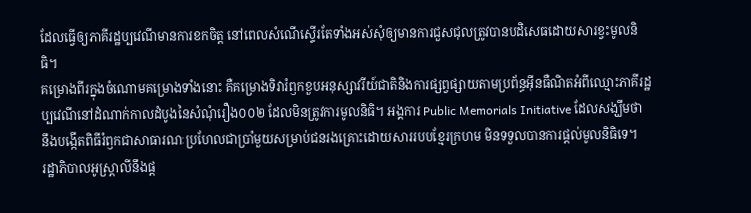ដែលធ្វើឲ្យភាគីរដ្ឋប្បវេណីមានការខកចិត្ត នៅពេលសំណើស្ទើរតែទាំងអស់សុំឲ្យមានការជួសជុលត្រូវបានបដិសេធដោយសារខ្វះមូលនិធិ។
គម្រោងពីរក្នុងចំណោមគម្រោងទាំងនោះ គឺគម្រោងទិវារំឭកខួបអនុស្សាវរីយ៍ជាតិនិងការផ្សព្វផ្សាយតាមប្រព័ន្ធអុីនធឺណិតអំពីឈ្មោះភាគីរដ្ឋប្បវេណីនៅដំណាក់កាលដំបូងនៃសំណុំរឿង០០២ ដែលមិនត្រូវការមូលនិធិ។ អង្គការ Public Memorials Initiative ដែលសង្ឃឹមថា នឹងបង្កើតពិធីរំឭកជាសាធារណៈប្រហែលជាប្រាំមួយសម្រាប់ជនរងគ្រោះដោយសាររបបខ្មែរក្រហម មិនទទួលបានការផ្តល់មូលនិធិទេ។
រដ្ឋាភិបាលអូស្ត្រាលីនឹងផ្ត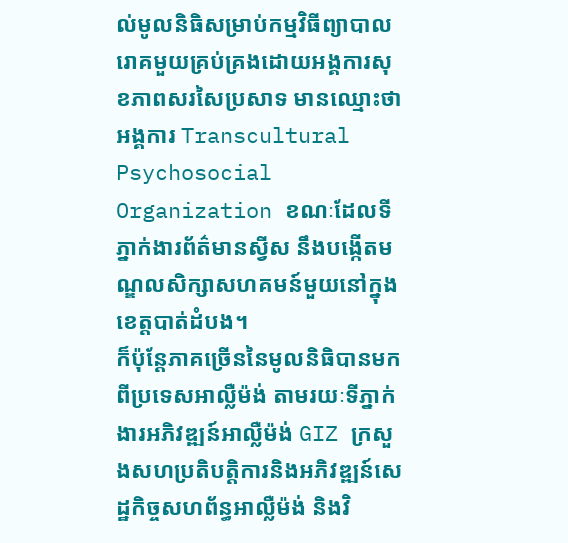ល់មូលនិធិសម្រាប់កម្មវិធីព្យាបាលរោគមួយគ្រប់គ្រងដោយអង្គការសុខភាពសរសៃប្រសាទ មានឈ្មោះថា អង្គការ Transcultural Psychosocial Organization ខណៈដែលទីភ្នាក់ងារព័ត៌មានស្វីស នឹងបង្កើតមណ្ឌលសិក្សាសហគមន៍មួយនៅក្នុងខេត្តបាត់ដំបង។
ក៏ប៉ុន្តែភាគច្រើននៃមូលនិធិបានមកពីប្រទេសអាល្លឺម៉ង់ តាមរយៈទីភ្នាក់ងារអភិវឌ្ឍន៍អាល្លឺម៉ង់ GIZ ក្រសួងសហប្រតិបត្តិការនិងអភិវឌ្ឍន៍សេដ្ឋកិច្ចសហព័ន្ធអាល្លឺម៉ង់ និងវិ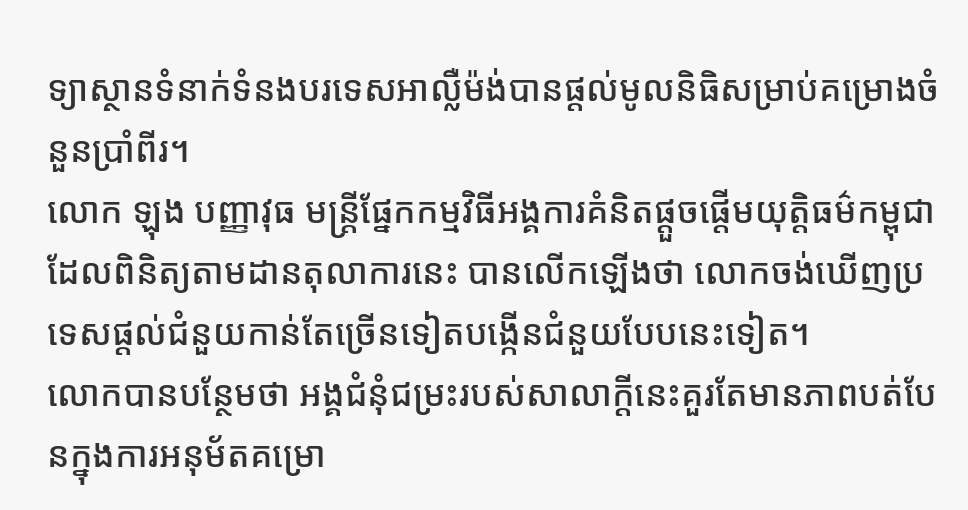ទ្យាស្ថានទំនាក់ទំនងបរទេសអាល្លឺម៉ង់បានផ្តល់មូលនិធិសម្រាប់គម្រោងចំនួនប្រាំពីរ។
លោក ឡុង បញ្ញាវុធ មន្ត្រីផ្នែកកម្មវិធីអង្គការគំនិតផ្តួចផ្តើមយុត្តិធម៌កម្ពុជា ដែលពិនិត្យតាមដានតុលាការនេះ បានលើកឡើងថា លោកចង់ឃើញប្រទេសផ្តល់ជំនួយកាន់តែច្រើនទៀតបង្កើនជំនួយបែបនេះទៀត។
លោកបានបន្ថែមថា អង្គជំនុំជម្រះរបស់សាលាក្តីនេះគួរតែមានភាពបត់បែនក្នុងការអនុម័តគម្រោ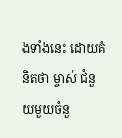ងទាំងនេះ ដោយគំនិតថា ម្ចាស់ ជំនួយមួយចំនួ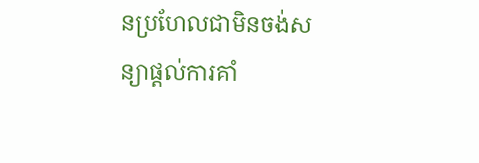នប្រហែលជាមិនចង់សន្យាផ្តល់ការគាំ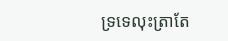ទ្រទេលុះត្រាតែ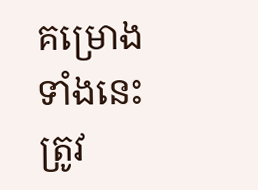គម្រោងទាំងនេះត្រូវ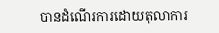បានដំណើរការដោយតុលាការ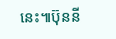នេះ៕ប៊ុននី